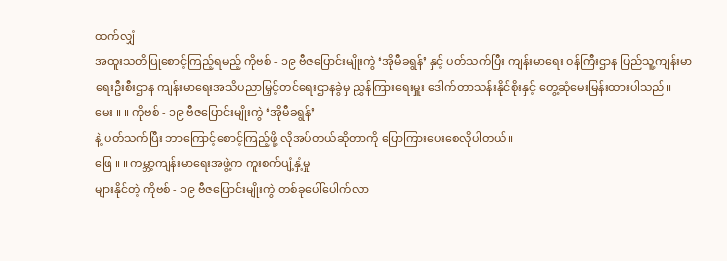ထက်လျှံ
အထူးသတိပြုစောင့်ကြည့်ရမည့် ကိုဗစ် - ၁၉ ဗီဇပြောင်းမျိုးကွဲ ‘အိုမီခရွန်’ နှင့် ပတ်သက်ပြီး ကျန်းမာရေး ဝန်ကြီးဌာန ပြည်သူ့ကျန်းမာရေးဦးစီးဌာန ကျန်းမာရေးအသိပညာမြှင့်တင်ရေးဌာနခွဲမှ ညွှန်ကြားရေးမှူး ဒေါက်တာသန်းနိုင်စိုးနှင့် တွေ့ဆုံမေးမြန်းထားပါသည်။
မေး ။ ။ ကိုဗစ် - ၁၉ ဗီဇပြောင်းမျိုးကွဲ ‘အိုမီခရွန်’
နဲ့ ပတ်သက်ပြီး ဘာကြောင့်စောင့်ကြည့်ဖို့ လိုအပ်တယ်ဆိုတာကို ပြောကြားပေးစေလိုပါတယ်။
ဖြေ ။ ။ ကမ္ဘာ့ကျန်းမာရေးအဖွဲ့က ကူးစက်ပျံ့နှံ့မှု
များနိုင်တဲ့ ကိုဗစ် - ၁၉ ဗီဇပြောင်းမျိုးကွဲ တစ်ခုပေါ်ပေါက်လာ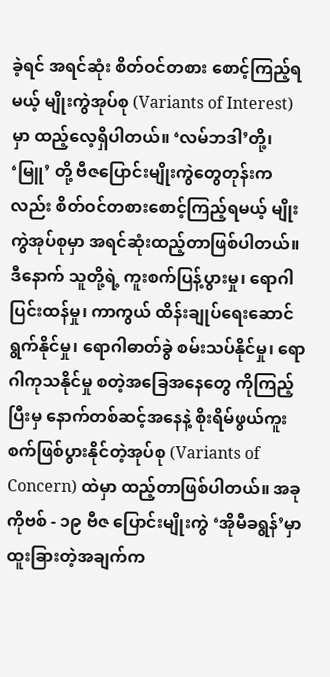ခဲ့ရင် အရင်ဆုံး စိတ်ဝင်တစား စောင့်ကြည့်ရမယ့် မျိုးကွဲအုပ်စု (Variants of Interest)မှာ ထည့်လေ့ရှိပါတယ်။ ‘လမ်ဘဒါ’တို့၊ ‘မြူ’ တို့ ဗီဇပြောင်းမျိုးကွဲတွေတုန်းကလည်း စိတ်ဝင်တစားစောင့်ကြည့်ရမယ့် မျိုးကွဲအုပ်စုမှာ အရင်ဆုံးထည့်တာဖြစ်ပါတယ်။ ဒီနောက် သူတို့ရဲ့ ကူးစက်ပြန့်ပွားမှု၊ ရောဂါပြင်းထန်မှု၊ ကာကွယ် ထိန်းချုပ်ရေးဆောင်ရွက်နိုင်မှု၊ ရောဂါဓာတ်ခွဲ စမ်းသပ်နိုင်မှု၊ ရောဂါကုသနိုင်မှု စတဲ့အခြေအနေတွေ ကိုကြည့်ပြီးမှ နောက်တစ်ဆင့်အနေနဲ့ စိုးရိမ်ဖွယ်ကူးစက်ဖြစ်ပွားနိုင်တဲ့အုပ်စု (Variants of Concern) ထဲမှာ ထည့်တာဖြစ်ပါတယ်။ အခု ကိုဗစ် - ၁၉ ဗီဇ ပြောင်းမျိုးကွဲ ‘အိုမီခရွန်’မှာ ထူးခြားတဲ့အချက်က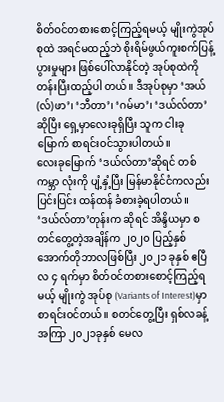စိတ်ဝင်တစားစောင့်ကြည့်ရမယ့် မျိုးကွဲအုပ်စုထဲ အရင်မထည့်ဘဲ စိုးရိမ်ဖွယ်ကူးစက်ပြန့်ပွားမှုများ ဖြစ်ပေါ်လာနိုင်တဲ့ အုပ်စုထဲကို တန်းပြီးထည့်ပါ တယ်။ ဒီအုပ်စုမှာ ‘အယ်(လ်)ဖာ’၊ ‘ဘီတာ’၊ ‘ဂမ်မာ’၊ ‘ဒယ်လ်တာ’ ဆိုပြီး ရှေ့မှာလေးခုရှိပြီး သူက ငါးခု မြောက် စာရင်းဝင်သွားပါတယ်။
လေးခုမြောက် ‘ဒယ်လ်တာ’ဆိုရင် တစ်ကမ္ဘာ လုံးကို ပျံ့နှံ့ပြီး မြန်မာနိုင်ငံကလည်း ပြင်းပြင်း ထန်ထန် ခံစားခဲ့ရပါတယ်။ ‘ဒယ်လ်တာ’တုန်းက ဆိုရင် အိန္ဒိယမှာ စတင်တွေ့တဲ့အချိန်က ၂၀၂၀ ပြည့်နှစ် အောက်တိုဘာလဖြစ်ပြီး ၂၀၂၁ ခုနှစ် ဧပြီလ ၄ ရက်မှာ စိတ်ဝင်တစားစောင့်ကြည့်ရမယ့် မျိုးကွဲ အုပ်စု (Variants of Interest)မှာ စာရင်းဝင်တယ်။ စတင်တွေ့ပြီး ရှစ်လခန့်အကြာ ၂၀၂၁ခုနှစ် မေလ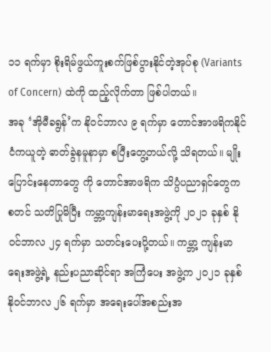၁၁ ရက်မှာ စိုးရိမ်ဖွယ်ကူးစက်ဖြစ်ပွားနိုင်တဲ့အုပ်စု (Variants of Concern) ထဲကို ထည့်လိုက်တာ ဖြစ်ပါတယ်။
အခု ‘အိုမီခရွန်’က နိုဝင်ဘာလ ၉ ရက်မှာ တောင်အာဖရိကနိုင်ငံကယူတဲ့ ဓာတ်ခွဲနမူနာမှာ စပြီးတွေ့တယ်လို့ သိရတယ်။ မျိုးပြောင်းနေတာတွေ ကို တောင်အာဖရိက သိပ္ပံပညာရှင်တွေက စတင် သတိပြုမိပြီး ကမ္ဘာ့ကျန်းမာရေးအဖွဲ့ကို ၂၀၂၁ ခုနှစ် နိုဝင်ဘာလ ၂၄ ရက်မှာ သတင်းပေးပို့တယ်။ ကမ္ဘာ့ ကျန်းမာရေးအဖွဲ့ရဲ့ နည်းပညာဆိုင်ရာ အကြံပေး အဖွဲ့က ၂၀၂၁ ခုနှစ် နိုဝင်ဘာလ ၂၆ ရက်မှာ အရေးပေါ်အစည်းအ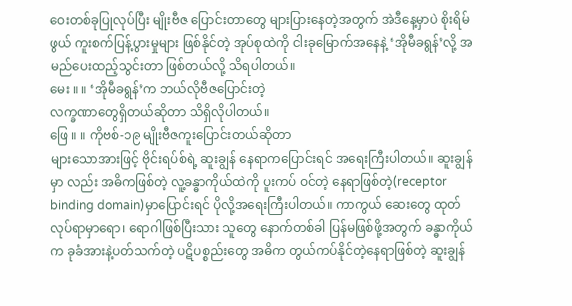ဝေးတစ်ခုပြုလုပ်ပြီး မျိုးဗီဇ ပြောင်းတာတွေ များပြားနေတဲ့အတွက် အဲဒီနေ့မှာပဲ စိုးရိမ်ဖွယ် ကူးစက်ပြန့်ပွားမှုများ ဖြစ်နိုင်တဲ့ အုပ်စုထဲကို ငါးခုမြောက်အနေနဲ့ ‘အိုမီခရွန်’လို့ အမည်ပေးထည့်သွင်းတာ ဖြစ်တယ်လို့ သိရပါတယ်။
မေး ။ ။ ‘အိုမီခရွန်’က ဘယ်လိုဗီဇပြောင်းတဲ့
လက္ခဏာတွေရှိတယ်ဆိုတာ သိရှိလိုပါတယ်။
ဖြေ ။ ။ ကိုဗစ်-၁၉ မျိုးဗီဇကူးပြောင်းတယ်ဆိုတာ
များသောအားဖြင့် ဗိုင်းရပ်စ်ရဲ့ ဆူးချွန် နေရာကပြောင်းရင် အရေးကြီးပါတယ်။ ဆူးချွန်မှာ လည်း အဓိကဖြစ်တဲ့ လူ့ခန္ဓာကိုယ်ထဲကို ပူးကပ် ဝင်တဲ့ နေရာဖြစ်တဲ့(receptor binding domain)မှာပြောင်းရင် ပိုလို့အရေးကြီးပါတယ်။ ကာကွယ် ဆေးတွေ ထုတ်လုပ်ရာမှာရော၊ ရောဂါဖြစ်ပြီးသား သူတွေ နောက်တစ်ခါ ပြန်မဖြစ်ဖို့အတွက် ခန္ဓာကိုယ် က ခုခံအားနဲ့ပတ်သက်တဲ့ ပဋိပစ္စည်းတွေ အဓိက တွယ်ကပ်နိုင်တဲ့နေရာဖြစ်တဲ့ ဆူးချွန်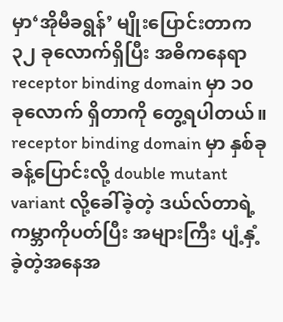မှာ‘အိုမီခရွန်’ မျိုးပြောင်းတာက ၃၂ ခုလောက်ရှိပြီး အဓိကနေရာ receptor binding domain မှာ ၁၀ ခုလောက် ရှိတာကို တွေ့ရပါတယ်။ receptor binding domain မှာ နှစ်ခုခန့်ပြောင်းလို့ double mutant variant လို့ခေါ်ခဲ့တဲ့ ဒယ်လ်တာရဲ့ ကမ္ဘာကိုပတ်ပြီး အများကြီး ပျံ့နှံ့ခဲ့တဲ့အနေအ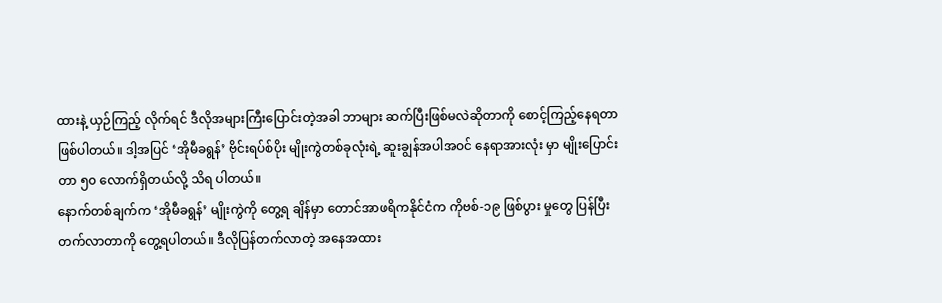ထားနဲ့ ယှဉ်ကြည့် လိုက်ရင် ဒီလိုအများကြီးပြောင်းတဲ့အခါ ဘာများ ဆက်ပြီးဖြစ်မလဲဆိုတာကို စောင့်ကြည့်နေရတာ ဖြစ်ပါတယ်။ ဒါ့အပြင် ‘အိုမီခရွန်’ ဗိုင်းရပ်စ်ပိုး မျိုးကွဲတစ်ခုလုံးရဲ့ ဆူးချွန်အပါအဝင် နေရာအားလုံး မှာ မျိုးပြောင်းတာ ၅၀ လောက်ရှိတယ်လို့ သိရ ပါတယ်။
နောက်တစ်ချက်က ‘အိုမီခရွန်’ မျိုးကွဲကို တွေ့ရ ချိန်မှာ တောင်အာဖရိကနိုင်ငံက ကိုဗစ်-၁၉ ဖြစ်ပွား မှုတွေ ပြန်ပြီးတက်လာတာကို တွေ့ရပါတယ်။ ဒီလိုပြန်တက်လာတဲ့ အနေအထား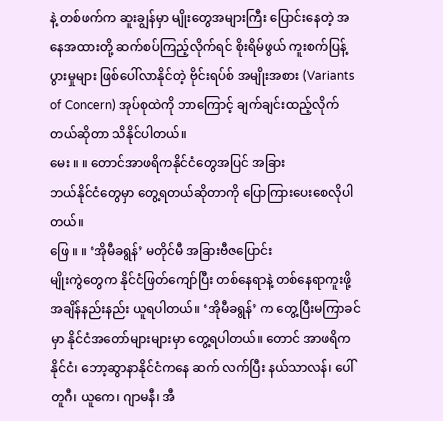နဲ့ တစ်ဖက်က ဆူးချွန်မှာ မျိုးတွေအများကြီး ပြောင်းနေတဲ့ အနေအထားတို့ ဆက်စပ်ကြည့်လိုက်ရင် စိုးရိမ်ဖွယ် ကူးစက်ပြန့်ပွားမှုများ ဖြစ်ပေါ်လာနိုင်တဲ့ ဗိုင်းရပ်စ် အမျိုးအစား (Variants of Concern) အုပ်စုထဲကို ဘာကြောင့် ချက်ချင်းထည့်လိုက်တယ်ဆိုတာ သိနိုင်ပါတယ်။
မေး ။ ။ တောင်အာဖရိကနိုင်ငံတွေအပြင် အခြား
ဘယ်နိုင်ငံတွေမှာ တွေ့ရတယ်ဆိုတာကို ပြောကြားပေးစေလိုပါတယ်။
ဖြေ ။ ။ ‘အိုမီခရွန်’ မတိုင်မီ အခြားဗီဇပြောင်း
မျိုးကွဲတွေက နိုင်ငံဖြတ်ကျော်ပြီး တစ်နေရာနဲ့ တစ်နေရာကူးဖို့ အချိန်နည်းနည်း ယူရပါတယ်။ ‘အိုမီခရွန်’ က တွေ့ပြီးမကြာခင်မှာ နိုင်ငံအတော်များများမှာ တွေ့ရပါတယ်။ တောင် အာဖရိကနိုင်ငံ၊ ဘော့ဆွာနာနိုင်ငံကနေ ဆက် လက်ပြီး နယ်သာလန်၊ ပေါ်တူဂီ၊ ယူကေ၊ ဂျာမနီ၊ အီ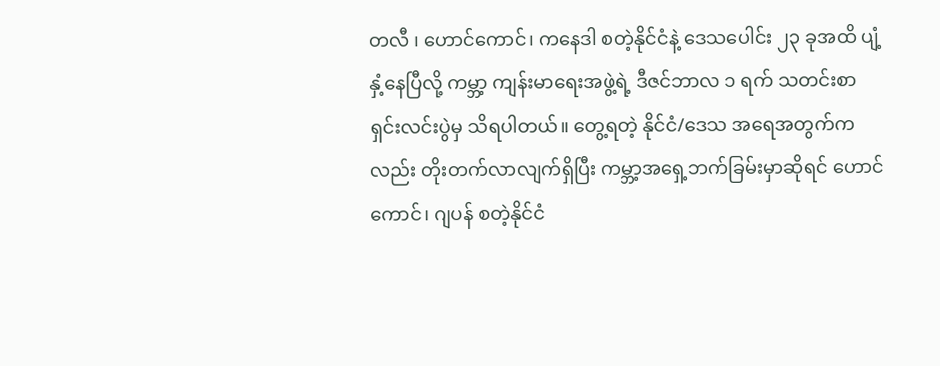တလီ ၊ ဟောင်ကောင်၊ ကနေဒါ စတဲ့နိုင်ငံနဲ့ ဒေသပေါင်း ၂၃ ခုအထိ ပျံ့နှံ့နေပြီလို့ ကမ္ဘာ့ ကျန်းမာရေးအဖွဲ့ရဲ့ ဒီဇင်ဘာလ ၁ ရက် သတင်းစာ ရှင်းလင်းပွဲမှ သိရပါတယ်။ တွေ့ရတဲ့ နိုင်ငံ/ဒေသ အရေအတွက်ကလည်း တိုးတက်လာလျက်ရှိပြီး ကမ္ဘာ့အရှေ့ဘက်ခြမ်းမှာဆိုရင် ဟောင်ကောင်၊ ဂျပန် စတဲ့နိုင်ငံ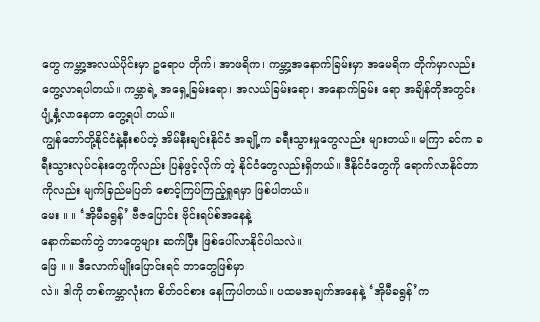တွေ ကမ္ဘာ့အလယ်ပိုင်းမှာ ဥရောပ တိုက်၊ အာဖရိက၊ ကမ္ဘာ့အနောက်ခြမ်းမှာ အမေရိက တိုက်မှာလည်း တွေ့လာရပါတယ်။ ကမ္ဘာရဲ့ အရှေ့ခြမ်းရော၊ အလယ်ခြမ်းရော၊ အနောက်ခြမ်း ရော အချိန်တိုအတွင်း ပျံ့နှံ့လာနေတာ တွေ့ရပါ တယ်။
ကျွန်တော်တို့နိုင်ငံနဲ့နီးစပ်တဲ့ အိမ်နီးချင်းနိုင်ငံ အချို့က ခရီးသွားမှုတွေလည်း များတယ်။ မကြာ ခင်က ခရီးသွားလုပ်ငန်းတွေကိုလည်း ပြန်ဖွင့်လိုက် တဲ့ နိုင်ငံတွေလည်းရှိတယ်။ ဒီနိုင်ငံတွေကို ရောက်လာနိုင်တာကိုလည်း မျက်ခြည်မပြတ် စောင့်ကြပ်ကြည့်ရှုရမှာ ဖြစ်ပါတယ်။
မေး ။ ။ ‘အိုမီခရွန်’ ဗီဇပြောင်း ဗိုင်းရပ်စ်အနေနဲ့
နောက်ဆက်တွဲ ဘာတွေများ ဆက်ပြီး ဖြစ်ပေါ်လာနိုင်ပါသလဲ။
ဖြေ ။ ။ ဒီလောက်မျိုးပြောင်းရင် ဘာတွေဖြစ်မှာ
လဲ။ ဒါကို တစ်ကမ္ဘာလုံးက စိတ်ဝင်စား နေကြပါတယ်။ ပထမအချက်အနေနဲ့ ‘အိုမီခရွန်’က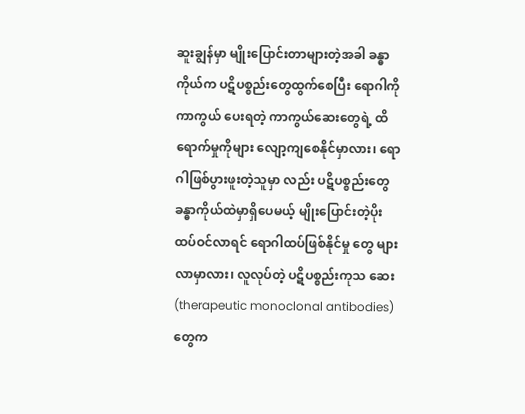ဆူးချွန်မှာ မျိုးပြောင်းတာများတဲ့အခါ ခန္ဓာကိုယ်က ပဋိပစ္စည်းတွေထွက်စေပြီး ရောဂါကို ကာကွယ် ပေးရတဲ့ ကာကွယ်ဆေးတွေရဲ့ ထိရောက်မှုကိုများ လျော့ကျစေနိုင်မှာလား၊ ရောဂါဖြစ်ပွားဖူးတဲ့သူမှာ လည်း ပဋိပစ္စည်းတွေ ခန္ဓာကိုယ်ထဲမှာရှိပေမယ့် မျိုးပြောင်းတဲ့ပိုး ထပ်ဝင်လာရင် ရောဂါထပ်ဖြစ်နိုင်မှု တွေ များလာမှာလား၊ လူလုပ်တဲ့ ပဋိပစ္စည်းကုသ ဆေး (therapeutic monoclonal antibodies) တွေက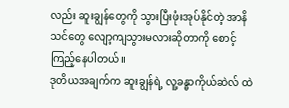လည်း ဆူးချွန်တွေကို သွားပြီးဖုံးအုပ်နိုင်တဲ့ အာနိသင်တွေ လျော့ကျသွားမလားဆိုတာကို စောင့်ကြည့်နေပါတယ်။
ဒုတိယအချက်က ဆူးချွန်ရဲ့ လူ့ခန္ဓာကိုယ်ဆဲလ် ထဲ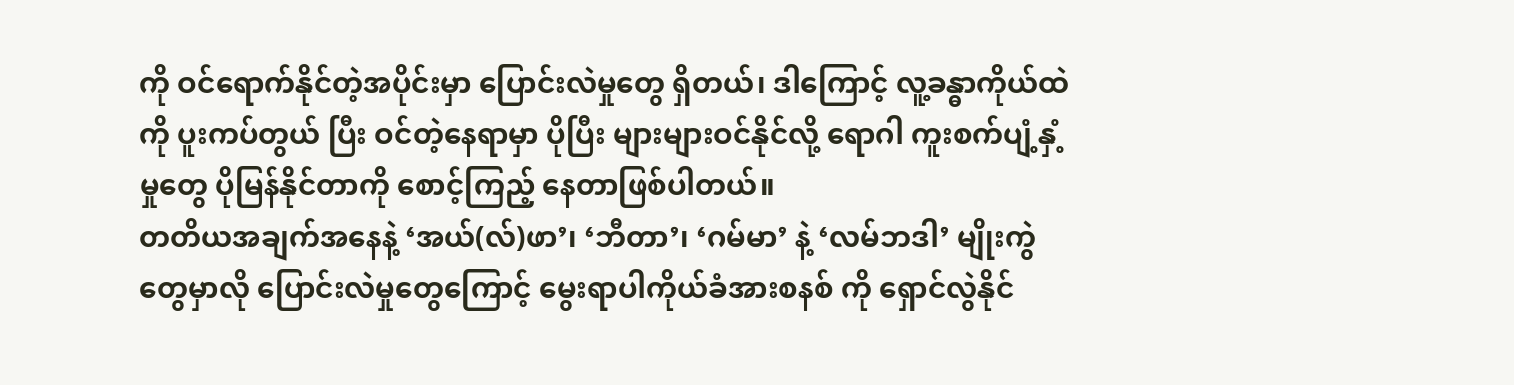ကို ဝင်ရောက်နိုင်တဲ့အပိုင်းမှာ ပြောင်းလဲမှုတွေ ရှိတယ်၊ ဒါကြောင့် လူ့ခန္ဓာကိုယ်ထဲကို ပူးကပ်တွယ် ပြီး ဝင်တဲ့နေရာမှာ ပိုပြီး များများဝင်နိုင်လို့ ရောဂါ ကူးစက်ပျံ့နှံ့မှုတွေ ပိုမြန်နိုင်တာကို စောင့်ကြည့် နေတာဖြစ်ပါတယ်။
တတိယအချက်အနေနဲ့ ‘အယ်(လ်)ဖာ’၊ ‘ဘီတာ’၊ ‘ဂမ်မာ’ နဲ့ ‘လမ်ဘဒါ’ မျိုးကွဲတွေမှာလို ပြောင်းလဲမှုတွေကြောင့် မွေးရာပါကိုယ်ခံအားစနစ် ကို ရှောင်လွဲနိုင်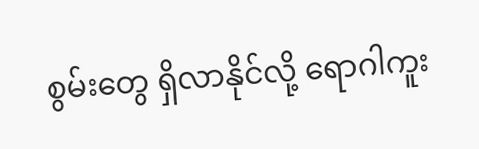စွမ်းတွေ ရှိလာနိုင်လို့ ရောဂါကူး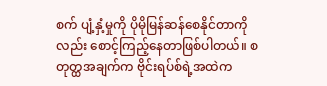စက် ပျံ့နှံ့မှုကို ပိုမိုမြန်ဆန်စေနိုင်တာကိုလည်း စောင့်ကြည့်နေတာဖြစ်ပါတယ်။ စတုတ္ထအချက်က ဗိုင်းရပ်စ်ရဲ့အထဲက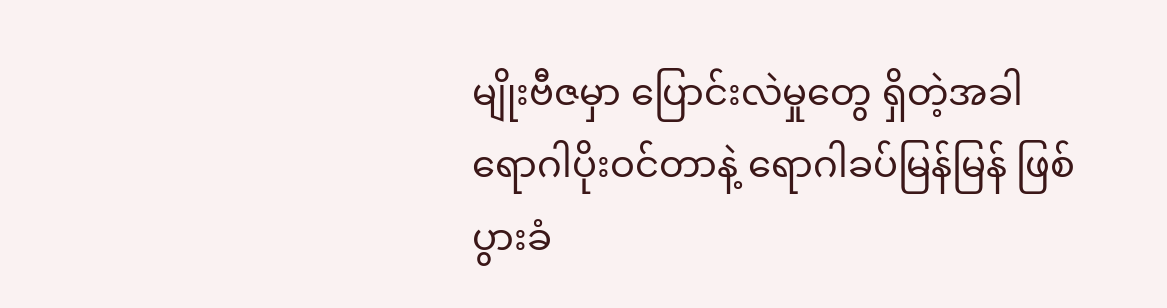မျိုးဗီဇမှာ ပြောင်းလဲမှုတွေ ရှိတဲ့အခါ ရောဂါပိုးဝင်တာနဲ့ ရောဂါခပ်မြန်မြန် ဖြစ်ပွားခံ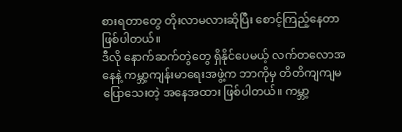စားရတာတွေ တိုးလာမလားဆိုပြီး စောင့်ကြည့်နေတာဖြစ်ပါတယ်။
ဒီလို နောက်ဆက်တွဲတွေ ရှိနိုင်ပေမယ့် လက်တလောအနေနဲ့ ကမ္ဘာ့ကျန်းမာရေးအဖွဲ့က ဘာကိုမှ တိတိကျကျမပြောသေးတဲ့ အနေအထား ဖြစ်ပါတယ်။ ကမ္ဘာ့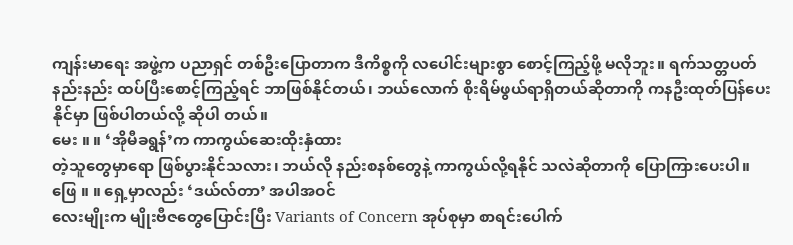ကျန်းမာရေး အဖွဲ့က ပညာရှင် တစ်ဦးပြောတာက ဒီကိစ္စကို လပေါင်းများစွာ စောင့်ကြည့်ဖို့ မလိုဘူး။ ရက်သတ္တပတ် နည်းနည်း ထပ်ပြီးစောင့်ကြည့်ရင် ဘာဖြစ်နိုင်တယ်၊ ဘယ်လောက် စိုးရိမ်ဖွယ်ရာရှိတယ်ဆိုတာကို ကနဦးထုတ်ပြန်ပေးနိုင်မှာ ဖြစ်ပါတယ်လို့ ဆိုပါ တယ်။
မေး ။ ။ ‘အိုမီခရွန်’က ကာကွယ်ဆေးထိုးနှံထား
တဲ့သူတွေမှာရော ဖြစ်ပွားနိုင်သလား၊ ဘယ်လို နည်းစနစ်တွေနဲ့ ကာကွယ်လို့ရနိုင် သလဲဆိုတာကို ပြောကြားပေးပါ။
ဖြေ ။ ။ ရှေ့မှာလည်း ‘ဒယ်လ်တာ’ အပါအဝင်
လေးမျိုးက မျိုးဗီဇတွေပြောင်းပြီး Variants of Concern အုပ်စုမှာ စာရင်းပေါက်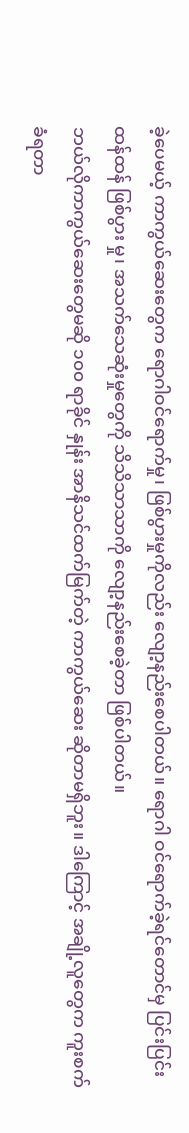ခဲ့ပေမယ့် ကာကွယ်ဆေးတွေက ရောဂါဝင်ရောက်မှု၊ ဖြစ်ပွားမှုကိုလည်း လျော့နည်းစေပါတယ်။ ရောဂါ ဝင်ရောက်ခဲ့ရင်တောင်မှ ပြင်းပြင်းထန်ထန် ဖြစ်ပွား မှု၊ အသက်သေဆုံးမှုတွေကို သိသိသာသာကို လျော့နည်းစေခဲ့တာ ဖြစ်ပါတယ်။
ဘယ်လိုကာကွယ်ဆေးတွေမဆို ၁၀၀ ရာခိုင် နှုန်း အာနိသင်ထက်မြက်တဲ့ ကာကွယ်ဆေး ဆိုတာမရှိဘူး။ ဒါကြောင့် အချို့လူတွေက ကူးစက် ခံရတာ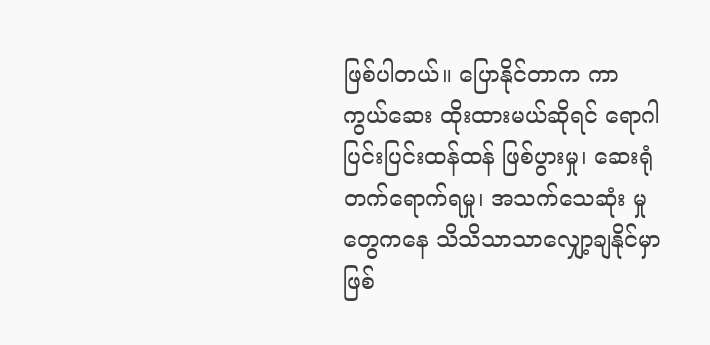ဖြစ်ပါတယ်။ ပြောနိုင်တာက ကာကွယ်ဆေး ထိုးထားမယ်ဆိုရင် ရောဂါပြင်းပြင်းထန်ထန် ဖြစ်ပွားမှု၊ ဆေးရုံတက်ရောက်ရမှု၊ အသက်သေဆုံး မှုတွေကနေ သိသိသာသာလျှော့ချနိုင်မှာ ဖြစ်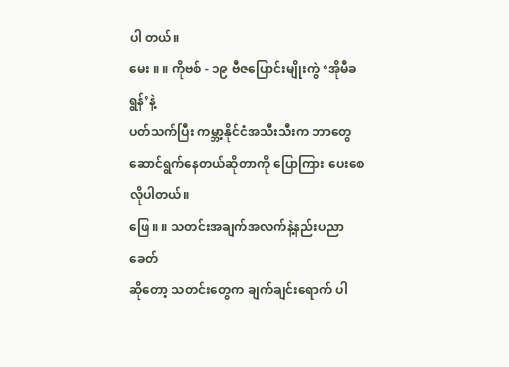ပါ တယ်။
မေး ။ ။ ကိုဗစ် - ၁၉ ဗီဇပြောင်းမျိုးကွဲ ‘အိုမီခရွန်’နဲ့
ပတ်သက်ပြီး ကမ္ဘာ့နိုင်ငံအသီးသီးက ဘာတွေဆောင်ရွက်နေတယ်ဆိုတာကို ပြောကြား ပေးစေလိုပါတယ်။
ဖြေ ။ ။ သတင်းအချက်အလက်နဲ့နည်းပညာခေတ်
ဆိုတော့ သတင်းတွေက ချက်ချင်းရောက် ပါ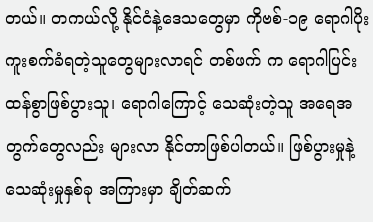တယ်။ တကယ်လို့ နိုင်ငံနဲ့ဒေသတွေမှာ ကိုဗစ်-၁၉ ရောဂါပိုးကူးစက်ခံရတဲ့သူတွေများလာရင် တစ်ဖက် က ရောဂါပြင်းထန်စွာဖြစ်ပွားသူ၊ ရောဂါကြောင့် သေဆုံးတဲ့သူ အရေအတွက်တွေလည်း များလာ နိုင်တာဖြစ်ပါတယ်။ ဖြစ်ပွားမှုနဲ့ သေဆုံးမှုနှစ်ခု အကြားမှာ ချိတ်ဆက်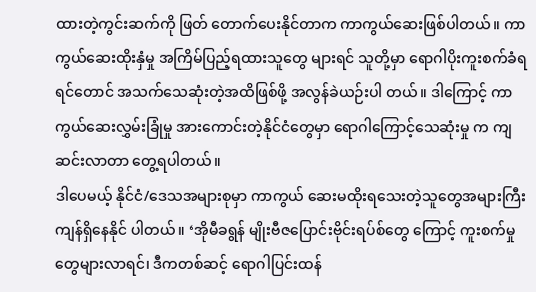ထားတဲ့ကွင်းဆက်ကို ဖြတ် တောက်ပေးနိုင်တာက ကာကွယ်ဆေးဖြစ်ပါတယ်။ ကာကွယ်ဆေးထိုးနှံမှု အကြိမ်ပြည့်ရထားသူတွေ များရင် သူတို့မှာ ရောဂါပိုးကူးစက်ခံရရင်တောင် အသက်သေဆုံးတဲ့အထိဖြစ်ဖို့ အလွန်ခဲယဉ်းပါ တယ်။ ဒါကြောင့် ကာကွယ်ဆေးလွှမ်းခြုံမှု အားကောင်းတဲ့နိုင်ငံတွေမှာ ရောဂါကြောင့်သေဆုံးမှု က ကျဆင်းလာတာ တွေ့ရပါတယ်။
ဒါပေမယ့် နိုင်ငံ/ဒေသအများစုမှာ ကာကွယ် ဆေးမထိုးရသေးတဲ့သူတွေအများကြီး ကျန်ရှိနေနိုင် ပါတယ်။ ‘အိုမီခရွန် မျိုးဗီဇပြောင်းဗိုင်းရပ်စ်တွေ ကြောင့် ကူးစက်မှုတွေများလာရင်၊ ဒီကတစ်ဆင့် ရောဂါပြင်းထန်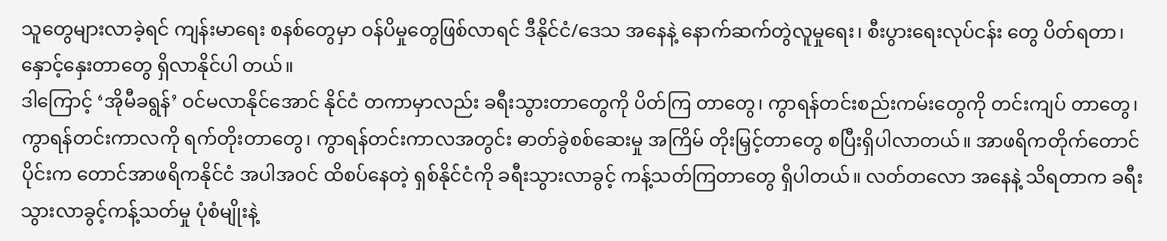သူတွေများလာခဲ့ရင် ကျန်းမာရေး စနစ်တွေမှာ ဝန်ပိမှုတွေဖြစ်လာရင် ဒီနိုင်ငံ/ဒေသ အနေနဲ့ နောက်ဆက်တွဲလူမှုရေး၊ စီးပွားရေးလုပ်ငန်း တွေ ပိတ်ရတာ၊ နှောင့်နှေးတာတွေ ရှိလာနိုင်ပါ တယ်။
ဒါကြောင့် ‘အိုမီခရွန်’ ဝင်မလာနိုင်အောင် နိုင်ငံ တကာမှာလည်း ခရီးသွားတာတွေကို ပိတ်ကြ တာတွေ၊ ကွာရန်တင်းစည်းကမ်းတွေကို တင်းကျပ် တာတွေ၊ ကွာရန်တင်းကာလကို ရက်တိုးတာတွေ၊ ကွာရန်တင်းကာလအတွင်း ဓာတ်ခွဲစစ်ဆေးမှု အကြိမ် တိုးမြှင့်တာတွေ စပြီးရှိပါလာတယ်။ အာဖရိကတိုက်တောင်ပိုင်းက တောင်အာဖရိကနိုင်ငံ အပါအဝင် ထိစပ်နေတဲ့ ရှစ်နိုင်ငံကို ခရီးသွားလာခွင့် ကန့်သတ်ကြတာတွေ ရှိပါတယ်။ လတ်တလော အနေနဲ့ သိရတာက ခရီးသွားလာခွင့်ကန့်သတ်မှု ပုံစံမျိုးနဲ့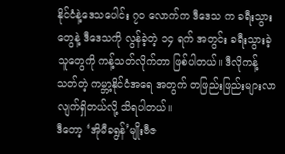နိုင်ငံနဲ့ဒေသပေါင်း ၇၀ လောက်က ဒီဒေသ က ခရီးသွားတွေနဲ့ ဒီဒေသကို လွန်ခဲ့တဲ့ ၁၄ ရက် အတွင်း ခရီးသွားခဲ့သူတွေကို ကန့်သတ်လိုက်တာ ဖြစ်ပါတယ်။ ဒီလိုကန့်သတ်တဲ့ ကမ္ဘာ့နိုင်ငံအရေ အတွက် တဖြည်းဖြည်းများလာလျက်ရှိတယ်လို့ သိရပါတယ်။
ဒီတော့ ‘အိုမီခရွန်’မျိုးဗီဇ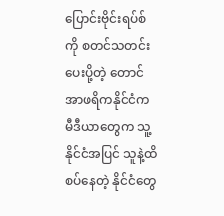ပြောင်းဗိုင်းရပ်စ်ကို စတင်သတင်းပေးပို့တဲ့ တောင်အာဖရိကနိုင်ငံက မီဒီယာတွေက သူ့နိုင်ငံအပြင် သူနဲ့ထိစပ်နေတဲ့ နိုင်ငံတွေ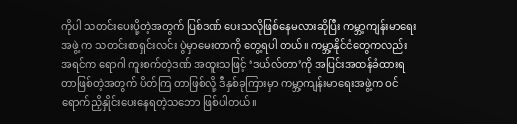ကိုပါ သတင်းပေးပို့တဲ့အတွက် ပြစ်ဒဏ် ပေးသလိုဖြစ်နေမလားဆိုပြီး ကမ္ဘာ့ကျန်းမာရေးအဖွဲ့ က သတင်းစာရှင်းလင်း ပွဲမှာမေးတာကို တွေ့ရပါ တယ်။ ကမ္ဘာ့နိုင်ငံတွေကလည်း အရင်က ရောဂါ ကူးစက်တဲ့ဒဏ် အထူးသဖြင့် ‘ဒယ်လ်တာ’ကို အပြင်းအထန်ခံထားရတာဖြစ်တဲ့အတွက် ပိတ်ကြ တာဖြစ်လို့ ဒီနှစ်ခုကြားမှာ ကမ္ဘာ့ကျန်းမာရေးအဖွဲ့က ဝင်ရောက်ညှိနှိုင်းပေးနေရတဲ့သဘော ဖြစ်ပါတယ်။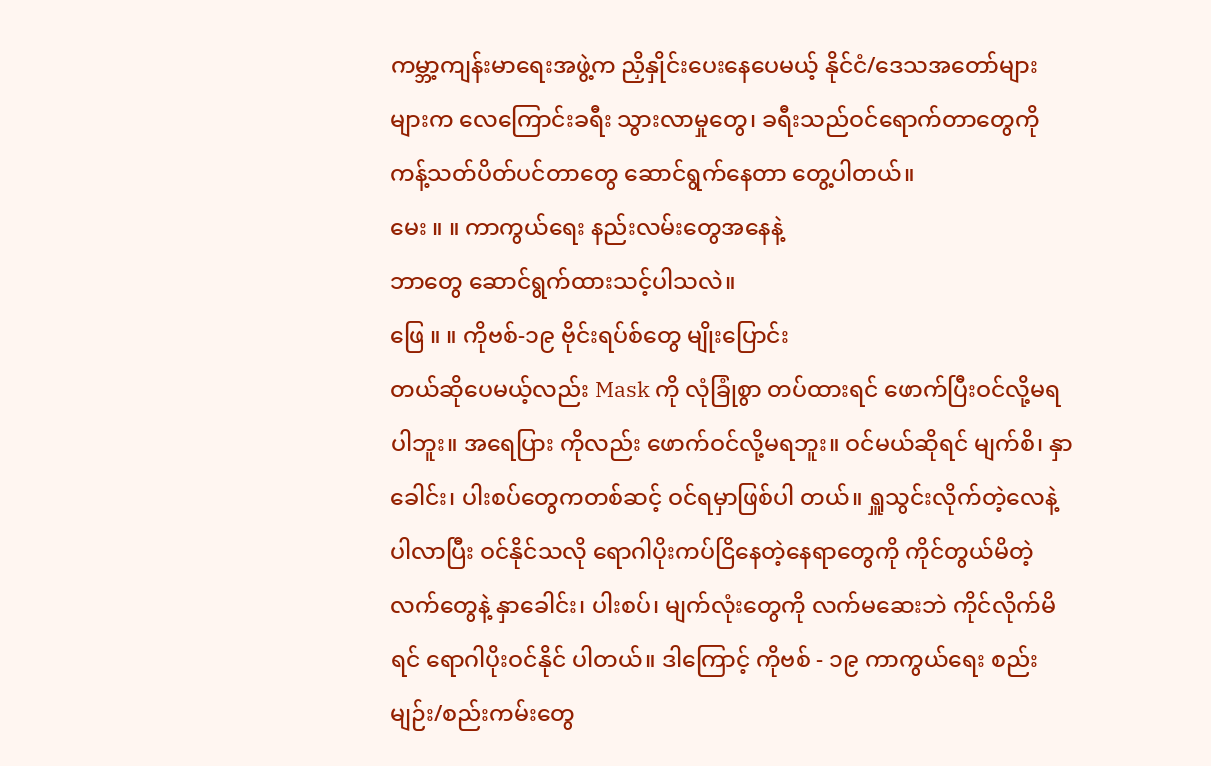ကမ္ဘာ့ကျန်းမာရေးအဖွဲ့က ညှိနှိုင်းပေးနေပေမယ့် နိုင်ငံ/ဒေသအတော်များများက လေကြောင်းခရီး သွားလာမှုတွေ၊ ခရီးသည်ဝင်ရောက်တာတွေကို ကန့်သတ်ပိတ်ပင်တာတွေ ဆောင်ရွက်နေတာ တွေ့ပါတယ်။
မေး ။ ။ ကာကွယ်ရေး နည်းလမ်းတွေအနေနဲ့
ဘာတွေ ဆောင်ရွက်ထားသင့်ပါသလဲ။
ဖြေ ။ ။ ကိုဗစ်-၁၉ ဗိုင်းရပ်စ်တွေ မျိုးပြောင်း
တယ်ဆိုပေမယ့်လည်း Mask ကို လုံခြုံစွာ တပ်ထားရင် ဖောက်ပြီးဝင်လို့မရပါဘူး။ အရေပြား ကိုလည်း ဖောက်ဝင်လို့မရဘူး။ ဝင်မယ်ဆိုရင် မျက်စိ၊ နှာခေါင်း၊ ပါးစပ်တွေကတစ်ဆင့် ဝင်ရမှာဖြစ်ပါ တယ်။ ရှူသွင်းလိုက်တဲ့လေနဲ့ပါလာပြီး ဝင်နိုင်သလို ရောဂါပိုးကပ်ငြိနေတဲ့နေရာတွေကို ကိုင်တွယ်မိတဲ့ လက်တွေနဲ့ နှာခေါင်း၊ ပါးစပ်၊ မျက်လုံးတွေကို လက်မဆေးဘဲ ကိုင်လိုက်မိရင် ရောဂါပိုးဝင်နိုင် ပါတယ်။ ဒါကြောင့် ကိုဗစ် - ၁၉ ကာကွယ်ရေး စည်းမျဉ်း/စည်းကမ်းတွေ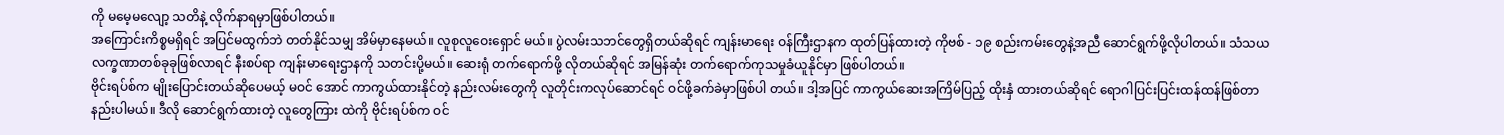ကို မမေ့မလျော့ သတိနဲ့ လိုက်နာရမှာဖြစ်ပါတယ်။
အကြောင်းကိစ္စမရှိရင် အပြင်မထွက်ဘဲ တတ်နိုင်သမျှ အိမ်မှာနေမယ်။ လူစုလူဝေးရှောင် မယ်။ ပွဲလမ်းသဘင်တွေရှိတယ်ဆိုရင် ကျန်းမာရေး ဝန်ကြီးဌာနက ထုတ်ပြန်ထားတဲ့ ကိုဗစ် - ၁၉ စည်းကမ်းတွေနဲ့အညီ ဆောင်ရွက်ဖို့လိုပါတယ်။ သံသယလက္ခဏာတစ်ခုခုဖြစ်လာရင် နီးစပ်ရာ ကျန်းမာရေးဌာနကို သတင်းပို့မယ်။ ဆေးရုံ တက်ရောက်ဖို့ လိုတယ်ဆိုရင် အမြန်ဆုံး တက်ရောက်ကုသမှုခံယူနိုင်မှာ ဖြစ်ပါတယ်။
ဗိုင်းရပ်စ်က မျိုးပြောင်းတယ်ဆိုပေမယ့် မဝင် အောင် ကာကွယ်ထားနိုင်တဲ့ နည်းလမ်းတွေကို လူတိုင်းကလုပ်ဆောင်ရင် ဝင်ဖို့ခက်ခဲမှာဖြစ်ပါ တယ်။ ဒါ့အပြင် ကာကွယ်ဆေးအကြိမ်ပြည့် ထိုးနှံ ထားတယ်ဆိုရင် ရောဂါပြင်းပြင်းထန်ထန်ဖြစ်တာ နည်းပါမယ်။ ဒီလို ဆောင်ရွက်ထားတဲ့ လူတွေကြား ထဲကို ဗိုင်းရပ်စ်က ဝင်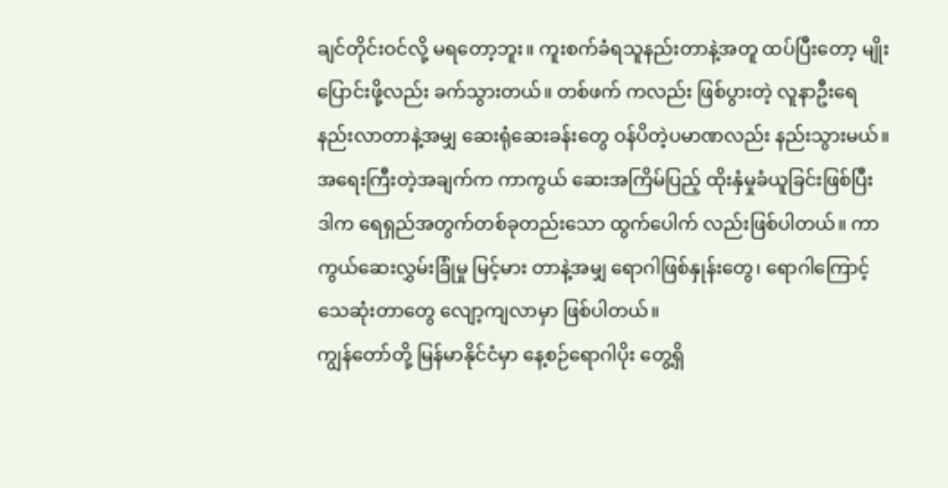ချင်တိုင်းဝင်လို့ မရတော့ဘူး။ ကူးစက်ခံရသူနည်းတာနဲ့အတူ ထပ်ပြီးတော့ မျိုးပြောင်းဖို့လည်း ခက်သွားတယ်။ တစ်ဖက် ကလည်း ဖြစ်ပွားတဲ့ လူနာဦးရေနည်းလာတာနဲ့အမျှ ဆေးရုံဆေးခန်းတွေ ဝန်ပိတဲ့ပမာဏလည်း နည်းသွားမယ်။ အရေးကြီးတဲ့အချက်က ကာကွယ် ဆေးအကြိမ်ပြည့် ထိုးနှံမှုခံယူခြင်းဖြစ်ပြီး ဒါက ရေရှည်အတွက်တစ်ခုတည်းသော ထွက်ပေါက် လည်းဖြစ်ပါတယ်။ ကာကွယ်ဆေးလွှမ်းခြုံမှု မြင့်မား တာနဲ့အမျှ ရောဂါဖြစ်နှုန်းတွေ၊ ရောဂါကြောင့် သေဆုံးတာတွေ လျော့ကျလာမှာ ဖြစ်ပါတယ်။
ကျွန်တော်တို့ မြန်မာနိုင်ငံမှာ နေ့စဉ်ရောဂါပိုး တွေ့ရှိ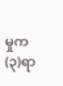မှုက (၃)ရာ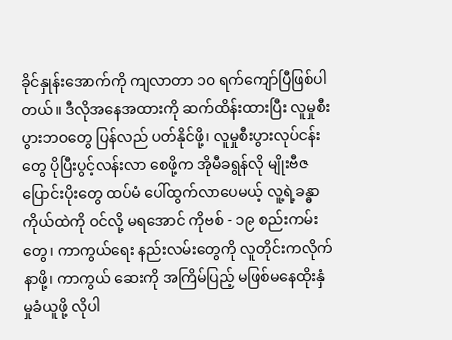ခိုင်နှုန်းအောက်ကို ကျလာတာ ၁၀ ရက်ကျော်ပြီဖြစ်ပါတယ်။ ဒီလိုအနေအထားကို ဆက်ထိန်းထားပြီး လူမှုစီးပွားဘဝတွေ ပြန်လည် ပတ်နိုင်ဖို့၊ လူမှုစီးပွားလုပ်ငန်းတွေ ပိုပြီးပွင့်လန်းလာ စေဖို့က အိုမီခရွန်လို မျိုးဗီဇ ပြောင်းပိုးတွေ ထပ်မံ ပေါ်ထွက်လာပေမယ့် လူ့ရဲ့ခန္ဓာကိုယ်ထဲကို ဝင်လို့ မရအောင် ကိုဗစ် - ၁၉ စည်းကမ်းတွေ၊ ကာကွယ်ရေး နည်းလမ်းတွေကို လူတိုင်းကလိုက်နာဖို့၊ ကာကွယ် ဆေးကို အကြိမ်ပြည့် မဖြစ်မနေထိုးနှံမှုခံယူဖို့ လိုပါ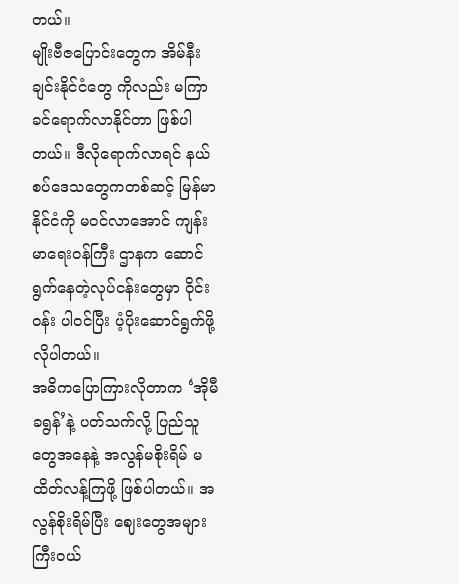တယ်။
မျိုးဗီဇပြောင်းတွေက အိမ်နီးချင်းနိုင်ငံတွေ ကိုလည်း မကြာခင်ရောက်လာနိုင်တာ ဖြစ်ပါတယ်။ ဒီလိုရောက်လာရင် နယ်စပ်ဒေသတွေကတစ်ဆင့် မြန်မာနိုင်ငံကို မဝင်လာအောင် ကျန်းမာရေးဝန်ကြီး ဌာနက ဆောင်ရွက်နေတဲ့လုပ်ငန်းတွေမှာ ဝိုင်းဝန်း ပါဝင်ပြီး ပံ့ပိုးဆောင်ရွက်ဖို့လိုပါတယ်။
အဓိကပြောကြားလိုတာက ‘အိုမီခရွန်’နဲ့ ပတ်သက်လို့ ပြည်သူတွေအနေနဲ့ အလွန်မစိုးရိမ် မထိတ်လန့်ကြဖို့ ဖြစ်ပါတယ်။ အလွန်စိုးရိမ်ပြီး ဈေးတွေအများကြီးဝယ်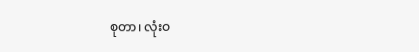စုတာ၊ လုံးဝ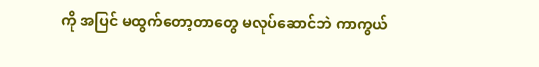ကို အပြင် မထွက်တော့တာတွေ မလုပ်ဆောင်ဘဲ ကာကွယ်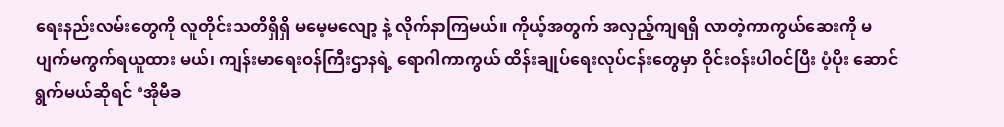ရေးနည်းလမ်းတွေကို လူတိုင်းသတိရှိရှိ မမေ့မလျော့ နဲ့ လိုက်နာကြမယ်။ ကိုယ့်အတွက် အလှည့်ကျရရှိ လာတဲ့ကာကွယ်ဆေးကို မပျက်မကွက်ရယူထား မယ်၊ ကျန်းမာရေးဝန်ကြီးဌာနရဲ့ ရောဂါကာကွယ် ထိန်းချုပ်ရေးလုပ်ငန်းတွေမှာ ဝိုင်းဝန်းပါဝင်ပြီး ပံ့ပိုး ဆောင်ရွက်မယ်ဆိုရင် ‘အိုမီခ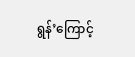ရွန်’ကြောင့်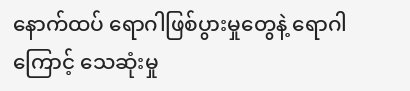နောက်ထပ် ရောဂါဖြစ်ပွားမှုတွေနဲ့ ရောဂါကြောင့် သေဆုံးမှု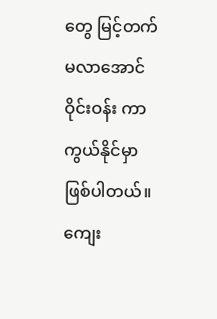တွေ မြင့်တက်မလာအောင် ဝိုင်းဝန်း ကာကွယ်နိုင်မှာ ဖြစ်ပါတယ်။ ကျေး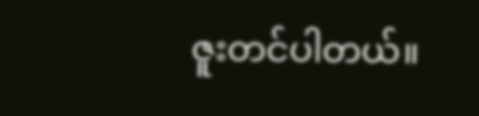ဇူးတင်ပါတယ်။